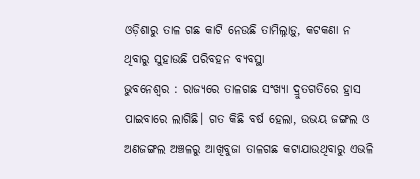ଓଡ଼ିଶାରୁ ତାଳ ଗଛ କାଟି ନେଉଛି ତାମିଲ୍ନାଡ଼ୁ, କଟକଣା ନ ଥିବାରୁ ସୁହାଉଛି ପରିବହନ ବ୍ୟବସ୍ଥା
ଭୁବନେଶ୍ୱର : ରାଜ୍ୟରେ ତାଳଗଛ ସଂଖ୍ୟା ଦ୍ରୁତଗତିରେ ହ୍ରାସ ପାଇବାରେ ଲାଗିଛି। ଗତ କିଛି ବର୍ଷ ହେଲା, ଉଭୟ ଜଙ୍ଗଲ ଓ ଅଣଜଙ୍ଗଲ ଅଞ୍ଚଳରୁ ଆଖିବୁଜା ତାଳଗଛ କଟାଯାଉଥିବାରୁ ଏଭଳି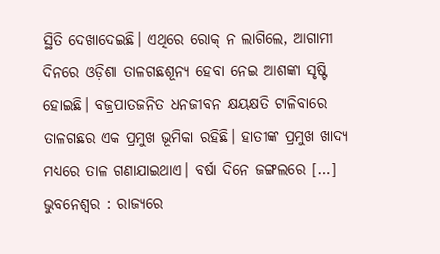ସ୍ଥିତି ଦେଖାଦେଇଛି। ଏଥିରେ ରୋକ୍ ନ ଲାଗିଲେ, ଆଗାମୀ ଦିନରେ ଓଡ଼ିଶା ତାଳଗଛଶୂନ୍ୟ ହେବା ନେଇ ଆଶଙ୍କା ସୃଷ୍ଟି ହୋଇଛି। ବଜ୍ରପାତଜନିତ ଧନଜୀବନ କ୍ଷୟକ୍ଷତି ଟାଳିବାରେ ତାଳଗଛର ଏକ ପ୍ରମୁଖ ଭୂମିକା ରହିଛି। ହାତୀଙ୍କ ପ୍ରମୁଖ ଖାଦ୍ୟ ମଧ୍ୟରେ ତାଳ ଗଣାଯାଇଥାଏ। ବର୍ଷା ଦିନେ ଜଙ୍ଗଲରେ […]
ଭୁବନେଶ୍ୱର : ରାଜ୍ୟରେ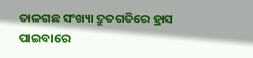ତାଳଗଛ ସଂଖ୍ୟା ଦ୍ରୁତଗତିରେ ହ୍ରାସ ପାଇବାରେ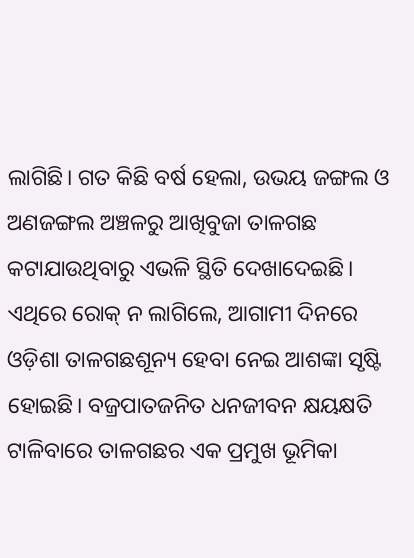ଲାଗିଛି। ଗତ କିଛି ବର୍ଷ ହେଲା, ଉଭୟ ଜଙ୍ଗଲ ଓ ଅଣଜଙ୍ଗଲ ଅଞ୍ଚଳରୁ ଆଖିବୁଜା ତାଳଗଛ କଟାଯାଉଥିବାରୁ ଏଭଳି ସ୍ଥିତି ଦେଖାଦେଇଛି। ଏଥିରେ ରୋକ୍ ନ ଲାଗିଲେ, ଆଗାମୀ ଦିନରେ ଓଡ଼ିଶା ତାଳଗଛଶୂନ୍ୟ ହେବା ନେଇ ଆଶଙ୍କା ସୃଷ୍ଟି ହୋଇଛି। ବଜ୍ରପାତଜନିତ ଧନଜୀବନ କ୍ଷୟକ୍ଷତି ଟାଳିବାରେ ତାଳଗଛର ଏକ ପ୍ରମୁଖ ଭୂମିକା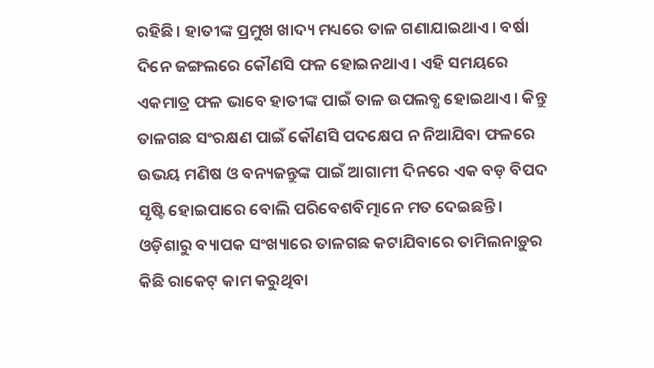ରହିଛି। ହାତୀଙ୍କ ପ୍ରମୁଖ ଖାଦ୍ୟ ମଧ୍ୟରେ ତାଳ ଗଣାଯାଇଥାଏ। ବର୍ଷା ଦିନେ ଜଙ୍ଗଲରେ କୌଣସି ଫଳ ହୋଇନଥାଏ। ଏହି ସମୟରେ ଏକମାତ୍ର ଫଳ ଭାବେ ହାତୀଙ୍କ ପାଇଁ ତାଳ ଉପଲବ୍ଧ ହୋଇଥାଏ। କିନ୍ତୁ ତାଳଗଛ ସଂରକ୍ଷଣ ପାଇଁ କୌଣସି ପଦକ୍ଷେପ ନ ନିଆଯିବା ଫଳରେ ଉଭୟ ମଣିଷ ଓ ବନ୍ୟଜନ୍ତୁଙ୍କ ପାଇଁ ଆଗାମୀ ଦିନରେ ଏକ ବଡ଼ ବିପଦ ସୃଷ୍ଟି ହୋଇପାରେ ବୋଲି ପରିବେଶବିତ୍ମାନେ ମତ ଦେଇଛନ୍ତି।
ଓଡ଼ିଶାରୁ ବ୍ୟାପକ ସଂଖ୍ୟାରେ ତାଳଗଛ କଟାଯିବାରେ ତାମିଲନାଡ଼ୁର କିଛି ରାକେଟ୍ କାମ କରୁଥିବା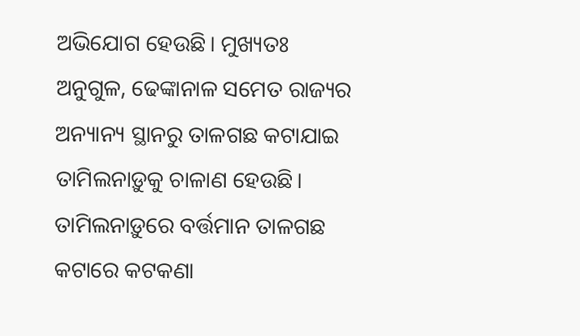ଅଭିଯୋଗ ହେଉଛି। ମୁଖ୍ୟତଃ ଅନୁଗୁଳ, ଢେଙ୍କାନାଳ ସମେତ ରାଜ୍ୟର ଅନ୍ୟାନ୍ୟ ସ୍ଥାନରୁ ତାଳଗଛ କଟାଯାଇ ତାମିଲନାଡ଼ୁକୁ ଚାଳାଣ ହେଉଛି। ତାମିଲନାଡ଼ୁରେ ବର୍ତ୍ତମାନ ତାଳଗଛ କଟାରେ କଟକଣା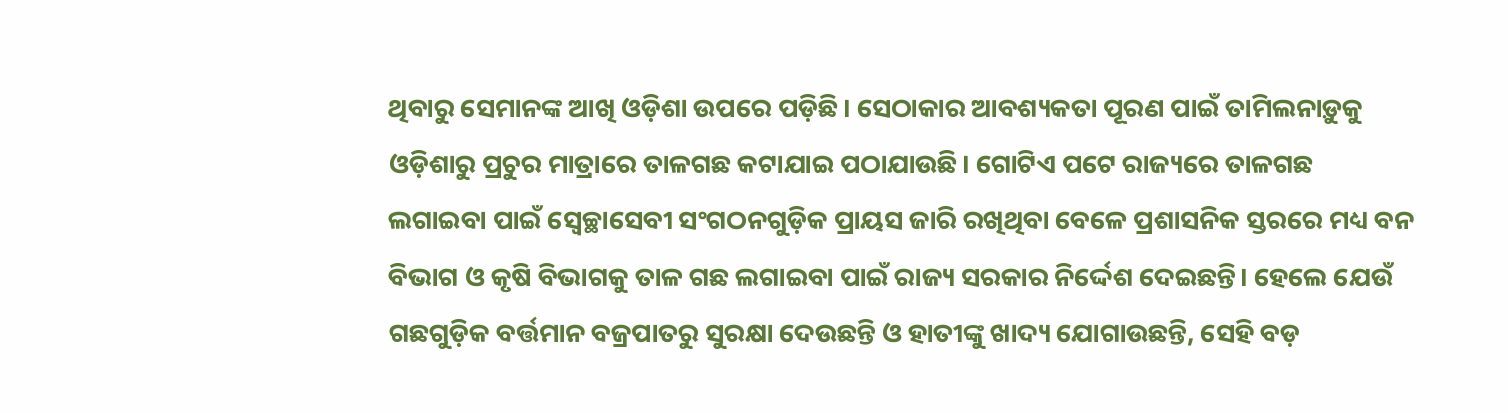ଥିବାରୁ ସେମାନଙ୍କ ଆଖି ଓଡ଼ିଶା ଉପରେ ପଡ଼ିଛି। ସେଠାକାର ଆବଶ୍ୟକତା ପୂରଣ ପାଇଁ ତାମିଲନାଡ଼ୁକୁ ଓଡ଼ିଶାରୁ ପ୍ରଚୁର ମାତ୍ରାରେ ତାଳଗଛ କଟାଯାଇ ପଠାଯାଉଛି। ଗୋଟିଏ ପଟେ ରାଜ୍ୟରେ ତାଳଗଛ ଲଗାଇବା ପାଇଁ ସ୍ୱେଚ୍ଛାସେବୀ ସଂଗଠନଗୁଡ଼ିକ ପ୍ରାୟସ ଜାରି ରଖିଥିବା ବେଳେ ପ୍ରଶାସନିକ ସ୍ତରରେ ମଧ୍ୟ ବନ ବିଭାଗ ଓ କୃଷି ବିଭାଗକୁ ତାଳ ଗଛ ଲଗାଇବା ପାଇଁ ରାଜ୍ୟ ସରକାର ନିର୍ଦ୍ଦେଶ ଦେଇଛନ୍ତି। ହେଲେ ଯେଉଁ ଗଛଗୁଡ଼ିକ ବର୍ତ୍ତମାନ ବଜ୍ରପାତରୁ ସୁରକ୍ଷା ଦେଉଛନ୍ତି ଓ ହାତୀଙ୍କୁ ଖାଦ୍ୟ ଯୋଗାଉଛନ୍ତି, ସେହି ବଡ଼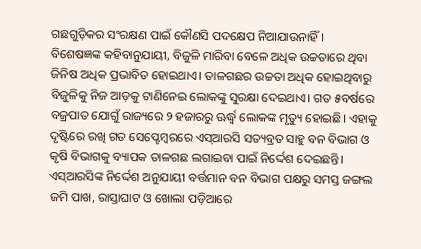ଗଛଗୁଡ଼ିକର ସଂରକ୍ଷଣ ପାଇଁ କୌଣସି ପଦକ୍ଷେପ ନିଆଯାଉନାହିଁ।
ବିଶେଷଜ୍ଞଙ୍କ କହିବାନୁଯାୟୀ, ବିଜୁଳି ମାରିବା ବେଳେ ଅଧିକ ଉଚ୍ଚତାରେ ଥିବା ଜିନିଷ ଅଧିକ ପ୍ରଭାବିତ ହୋଇଥାଏ। ତାଳଗଛର ଉଚ୍ଚତା ଅଧିକ ହୋଇଥିବାରୁ ବିଜୁଳିକୁ ନିଜ ଆଡ଼କୁ ଟାଣିନେଇ ଲୋକଙ୍କୁ ସୁରକ୍ଷା ଦେଇଥାଏ। ଗତ ୫ବର୍ଷରେ ବଜ୍ରପାତ ଯୋଗୁଁ ରାଜ୍ୟରେ ୨ ହଜାରରୁ ଊର୍ଦ୍ଧ୍ବ ଲୋକଙ୍କ ମୃତ୍ୟୁ ହୋଇଛି। ଏହାକୁ ଦୃଷ୍ଟିରେ ରଖି ଗତ ସେପ୍ଟେମ୍ବରରେ ଏସ୍ଆରସି ସତ୍ୟବ୍ରତ ସାହୁ ବନ ବିଭାଗ ଓ କୃଷି ବିଭାଗକୁ ବ୍ୟାପକ ତାଳଗଛ ଲଗାଇବା ପାଇଁ ନିର୍ଦ୍ଦେଶ ଦେଇଛନ୍ତି। ଏସ୍ଆରସିଙ୍କ ନିର୍ଦ୍ଦେଶ ଅନୁଯାୟୀ ବର୍ତ୍ତମାନ ବନ ବିଭାଗ ପକ୍ଷରୁ ସମସ୍ତ ଜଙ୍ଗଲ ଜମି ପାଖ, ରାସ୍ତାଘାଟ ଓ ଖୋଲା ପଡ଼ିଆରେ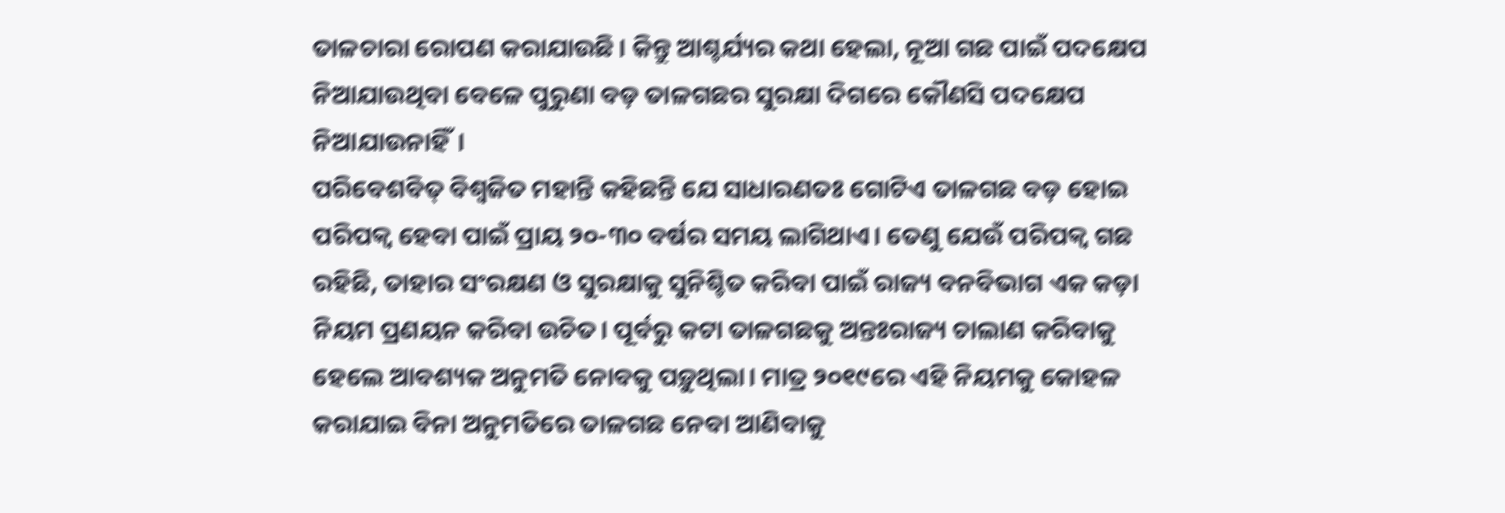ତାଳଚାରା ରୋପଣ କରାଯାଉଛି। କିନ୍ତୁ ଆଶ୍ଚର୍ଯ୍ୟର କଥା ହେଲା, ନୂଆ ଗଛ ପାଇଁ ପଦକ୍ଷେପ ନିଆଯାଉଥିବା ବେଳେ ପୁରୁଣା ବଡ଼ ତାଳଗଛର ସୁରକ୍ଷା ଦିଗରେ କୌଣସି ପଦକ୍ଷେପ ନିଆଯାଉନାହିଁ।
ପରିବେଶବିତ୍ ବିଶ୍ୱଜିତ ମହାନ୍ତି କହିଛନ୍ତି ଯେ ସାଧାରଣତଃ ଗୋଟିଏ ତାଳଗଛ ବଡ଼ ହୋଇ ପରିପକ୍ୱ ହେବା ପାଇଁ ପ୍ରାୟ ୨୦-୩୦ ବର୍ଷର ସମୟ ଲାଗିଥାଏ। ତେଣୁ ଯେଉଁ ପରିପକ୍ୱ ଗଛ ରହିଛି, ତାହାର ସଂରକ୍ଷଣ ଓ ସୁରକ୍ଷାକୁ ସୁନିଶ୍ଚିତ କରିବା ପାଇଁ ରାଜ୍ୟ ବନବିଭାଗ ଏକ କଡ଼ା ନିୟମ ପ୍ରଣୟନ କରିବା ଉଚିତ। ପୂର୍ବରୁ କଟା ତାଳଗଛକୁ ଅନ୍ତଃରାଜ୍ୟ ଚାଲାଣ କରିବାକୁ ହେଲେ ଆବଶ୍ୟକ ଅନୁମତି ନୋବକୁ ପଡ଼ୁଥିଲା। ମାତ୍ର ୨୦୧୯ରେ ଏହି ନିୟମକୁ କୋହଳ କରାଯାଇ ବିନା ଅନୁମତିରେ ତାଳଗଛ ନେବା ଆଣିବାକୁ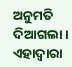ଅନୁମତି ଦିଆଗଲା। ଏହାଦ୍ବାରା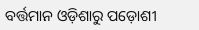ବର୍ତ୍ତମାନ ଓଡ଼ିଶାରୁ ପଡ଼ୋଶୀ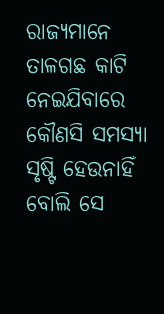ରାଜ୍ୟମାନେ ତାଳଗଛ କାଟି ନେଇଯିବାରେ କୌଣସି ସମସ୍ୟା ସୃଷ୍ଟି ହେଉନାହିଁ ବୋଲି ସେ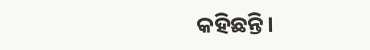କହିଛନ୍ତି।